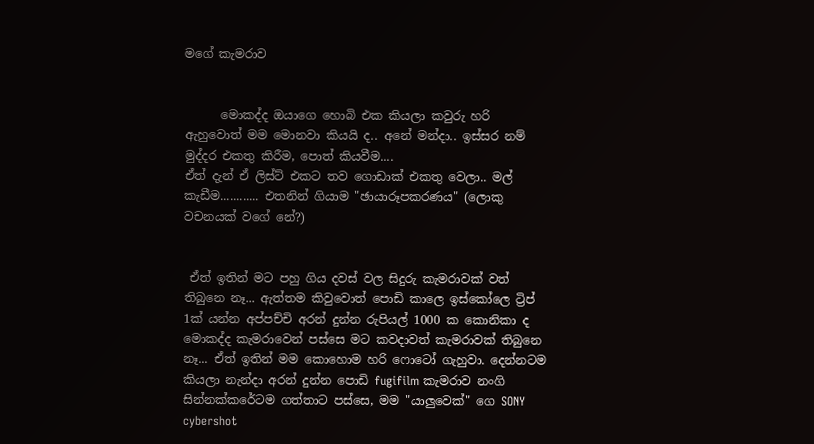මගේ කැමරාව


      මොකද්ද ඔයාගෙ හොබි එක කියලා කවුරු හරි ඇහුවොත් මම මොනවා කියයි ද.. අනේ මන්දා.. ඉස්සර නම් මුද්දර එකතු කිරීම, පොත් කියවීම....
ඒත් දැන් ඒ ලිස්ට් එකට තව ගොඩාක් එකතු වෙලා.. මල් කැඩීම............ එතනින් ගියාම "ඡායාරූපකරණය" (ලොකු වචනයක් වගේ නේ?)


 ඒත් ඉතින් මට පහු ගිය දවස් වල සිදුරු කැමරාවක් වත් තිබුනෙ නෑ... ඇත්තම කිවුවොත් පොඩි කාලෙ ඉස්කෝලෙ ට්‍රිප් 1ක් යන්න අප්පච්චි අරන් දුන්න රුපියල් 1000 ක කොනිකා ද මොකද්ද කැමරාවෙන් පස්සෙ මට කවදාවත් කැමරාවක් තිබුනෙ නෑ... ඒත් ඉතින් මම කොහොම හරි ෆොටෝ ගැහුවා. දෙන්නටම කියලා නැන්දා අරන් දුන්න පොඩි fugifilm කැමරාව නංගි සින්නක්කරේටම ගත්තාට පස්සෙ, මම "යාලුවෙක්" ගෙ SONY cybershot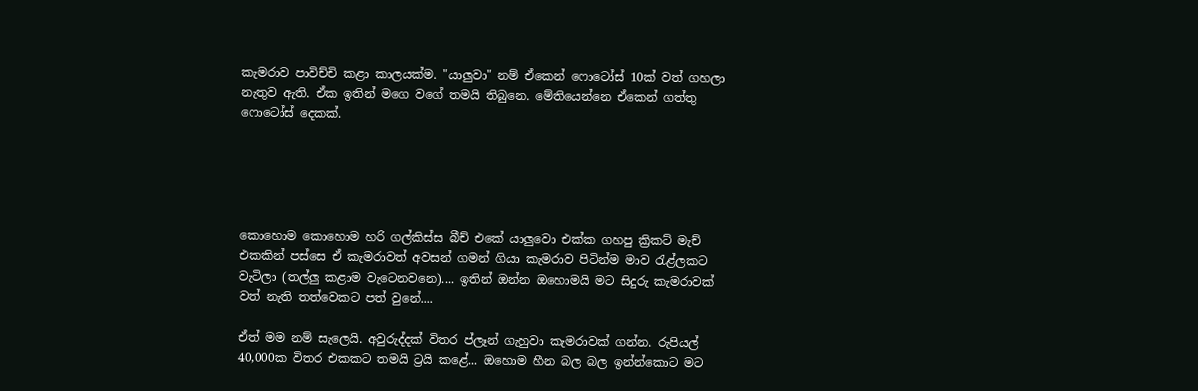කැමරාව පාවිච්චි කළා කාලයක්ම. "යාලුවා" නම් ඒකෙන් ෆොටෝස් 10ක් වත් ගහලා නැතුව ඇති. ඒක ඉතින් මගෙ වගේ තමයි තිබුනෙ. මේතියෙන්නෙ ඒකෙන් ගත්තු ෆොටෝස් දෙකක්.





කොහොම කොහොම හරි ගල්කිස්ස බීච් එකේ යාලුවො එක්ක ගහපු ක්‍රිකට් මැච් එකකින් පස්සෙ ඒ කැමරාවත් අවසන් ගමන් ගියා කැමරාව පිටින්ම මාව ‍රැළ්ලකට වැටිලා (තල්ලු කළාම වැටෙනවනෙ).... ඉතින් ඔන්න ඔහොමයි මට සිදුරු කැමරාවක් වත් නැති තත්වෙකට පත් වුනේ....

ඒත් මම නම් සැලෙයි. අවුරුද්දක් විතර ප්ලෑන් ගැහුවා කැමරාවක් ගන්න. රුපියල් 40,000ක විතර එකකට තමයි ට්‍රයි කළේ... ඔහොම හීන බල බල ඉන්න්කොට මට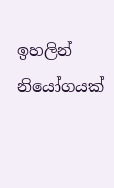ඉහලින් නියෝගයක්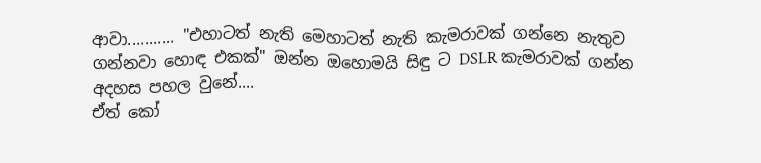ආවා........... "එහාටත් නැති මෙහාටත් නැති කැමරාවක් ගන්නෙ නැතුව ගන්නවා හොඳ එකක්" ඔන්න ඔහොමයි සිඳු ට DSLR කැමරාවක් ගන්න අදහස පහල වුනේ....
ඒත් කෝ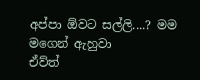අප්පා ඕවට සල්ලි....? මම මගෙන් ඇහුවා
ඒව්ත්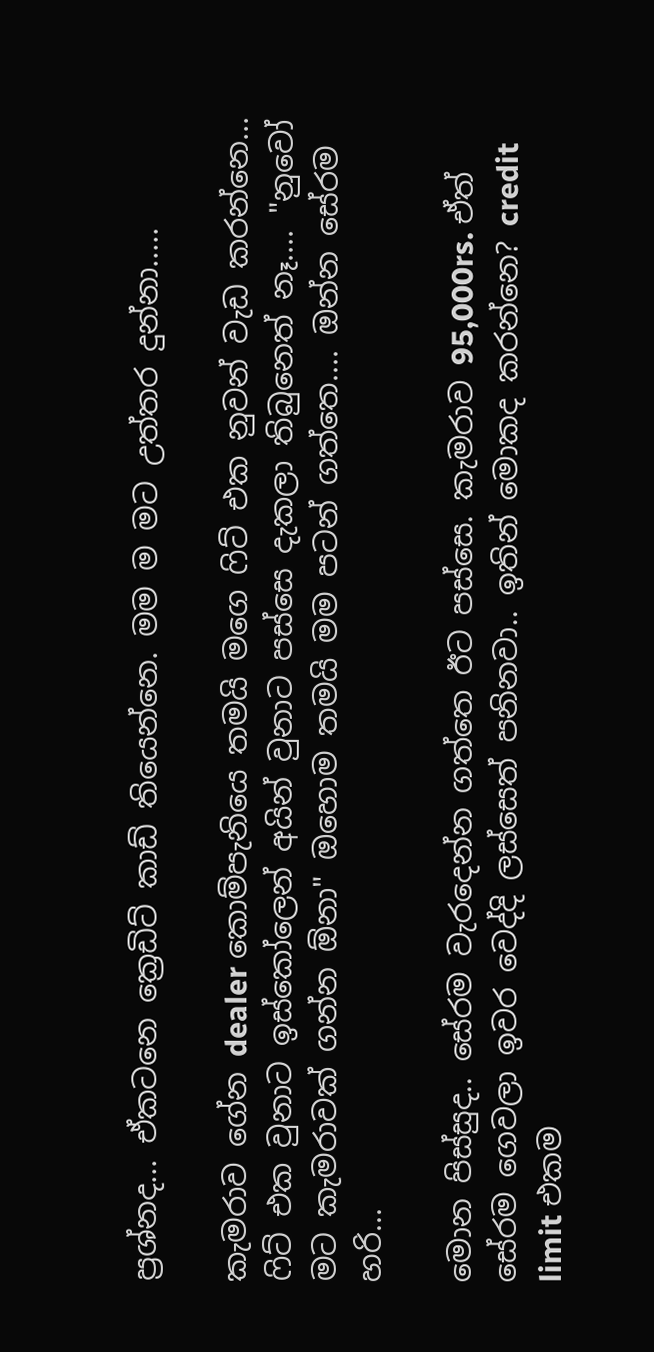ප්‍රශ්නද... ඒකටනෙ ක්‍රෙඩිට් කාඩ් තියෙන්නෙ. මම ම මට උත්තර දුන්නා.....

කැමරාව ගේන dealer කොම්පැනියෙ තමයි මගෙ ‍ෆිට් එක නුවන් වැඩ කරන්නෙ... ෆිට් එක වුනාට ඉස්කෝලෙන් අයින් වුනාට පස්සෙ දැකලා තිබුනෙත් නෑ.... "නුවෝ මට කැමරාවක් ගන්න ඕනා" ඔහොම තමයි මම පටන් ගත්තෙ.... ඔන්න සේරම හරි...

මොන පිස්සුද.. සේරම වැරදෙන්න ගත්තෙ ඊට පස්සෙ. කැමරාව 95,000rs. ඒත් සේරම ගෙවලා ඉවර වෙද්දි ලස්සෙත් පනිනවා.. ඉතින් මොකද කරන්නෙ? credit limit එකම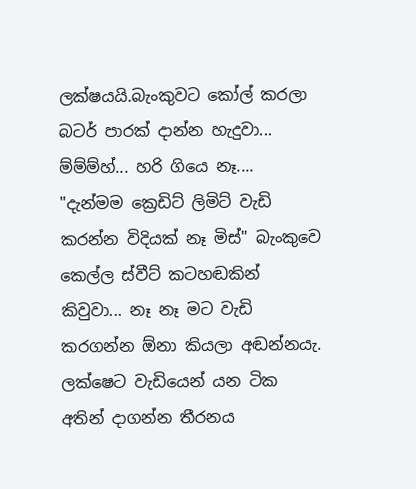ලක්ෂයයි.බැංකුවට කෝල් කරලා බටර් පාරක් දාන්න හැදුවා... ම්ම්ම්හ්... හරි ගියෙ නෑ.... "දැන්මම ක්‍රෙඩිට් ලිමිට් වැඩි කරන්න විදියක් නෑ මිස්" බැංකුවෙ කෙල්ල ස්වීට් කටහඬකින් කිවුවා... නෑ නෑ මට වැඩි කරගන්න ඕනා කියලා අඬන්නයැ. ලක්ෂෙට වැඩියෙන් යන ටික අතින් දාගන්න තීරනය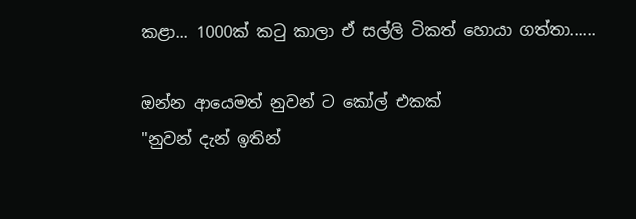කළා... 1000ක් ක‍ටු කාලා ඒ සල්ලි ටිකත් හොයා ගත්තා......

ඔන්න ආයෙමත් නුවන් ට කෝල් එකක්
"නුවන් දැන් ඉතින්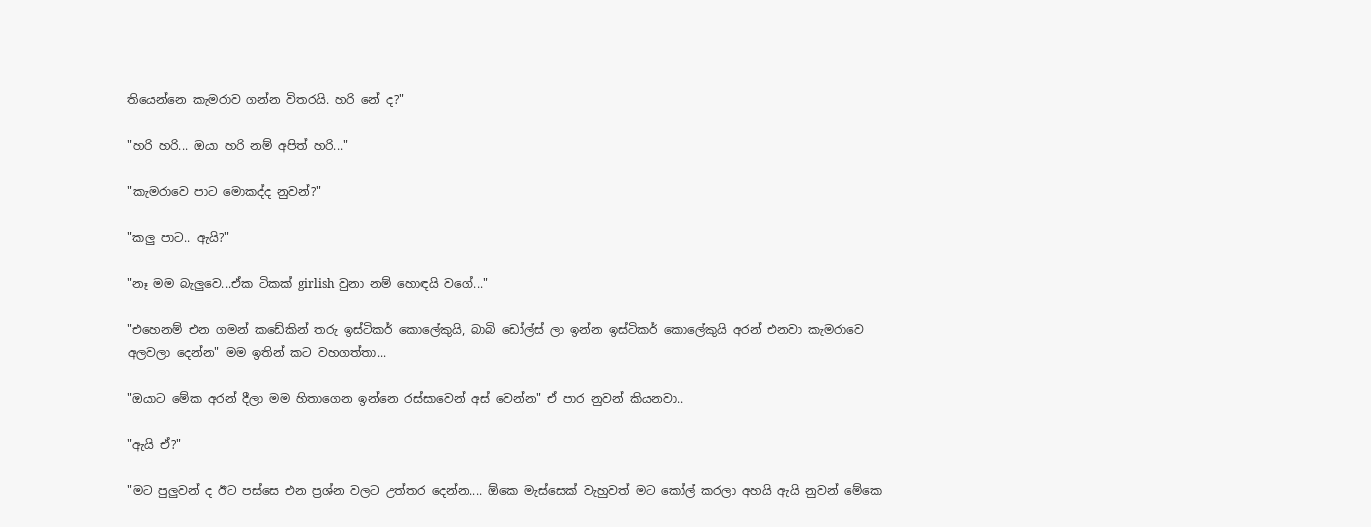තියෙන්නෙ කැමරාව ගන්න විතරයි. හරි නේ ද?"

"හරි හරි... ඔයා හරි නම් අපිත් හරි..."

"කැමරාවෙ පාට මොකද්ද නුවන්?"

"කලු පාට.. ඇයි?"

"නෑ මම බැලුවෙ...ඒක ටිකක් girlish වුනා නම් හොඳයි වගේ..."

"එහෙනම් එන ගමන් කඩේකින් තරු ඉස්ටිකර් කොලේකුයි, බාබි ඩෝල්ස් ලා ඉන්න ඉස්ටිකර් කොලේකුයි අරන් එනවා කැමරාවෙ අලවලා දෙන්න" මම ඉතින් කට වහගත්තා...

"ඔයාට මේක අරන් දීලා මම හිතාගෙන ඉන්නෙ රස්සාවෙන් අස් වෙන්න" ඒ පාර නුවන් කියනවා..

"ඇයි ඒ?"

"මට පුලුවන් ද ඊට පස්සෙ එන ප්‍රශ්න වලට උත්තර දෙන්න.... ඕකෙ මැස්සෙක් වැහුවත් මට කෝල් කරලා අහයි ඇයි නුවන් මේකෙ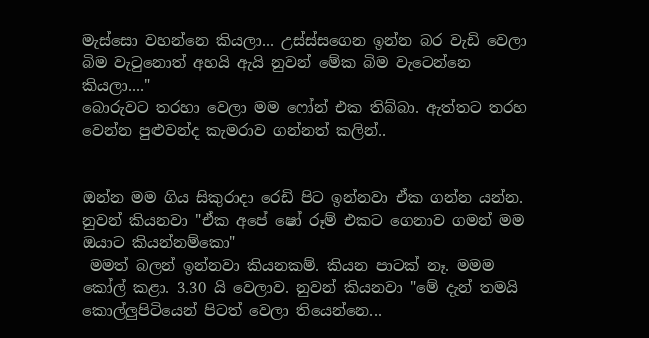මැස්සො වහන්නෙ කියලා... උස්ස්සගෙන ඉන්න බර වැඩි වෙලා බිම වැ‍ටුනොත් අහයි ඇයි නුවන් මේක බිම වැටෙන්නෙ කියලා...."
බොරුවට තරහා වෙලා මම ෆෝන් එක තිබ්බා. ඇත්තට තරහ වෙන්න පුළුවන්ද කැමරාව ගන්නත් කලින්..


ඔන්න මම ගිය සිකුරාදා රෙඩි පිට ඉන්නවා ඒක ගන්න යන්න. නුවන් කියනවා "ඒක අපේ ෂෝ රූම් එකට ගෙනාව ගමන් මම ඔයාට කියන්නම්කො"
 මමත් බලන් ඉන්නවා කියනකම්. කියන පාටක් නෑ. මමම කෝල් කළා. 3.30 යි වෙලාව. නුවන් කියනවා "මේ දැන් තමයි කොල්ලුපිටියෙන් පිටත් වෙලා තියෙන්නෙ...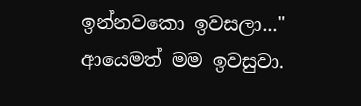ඉන්නවකො ඉවසලා..." ආයෙමත් මම ඉවසුවා.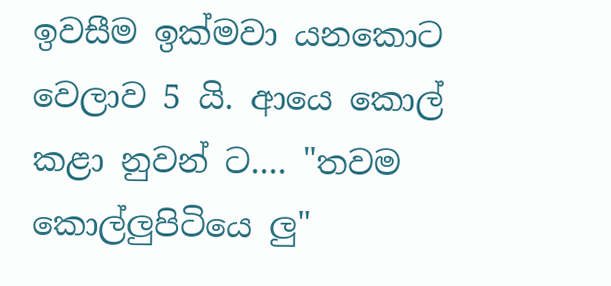ඉවසීම ඉක්මවා යනකොට වෙලාව 5 යි. ආයෙ කොල් කළා නුවන් ට.... "තවම කොල්ලුපිටියෙ ලු"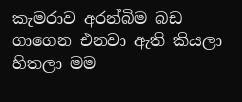කැමරාව අරන්බිම බඩ ගාගෙන එනවා ඇති කියලා හිතලා මම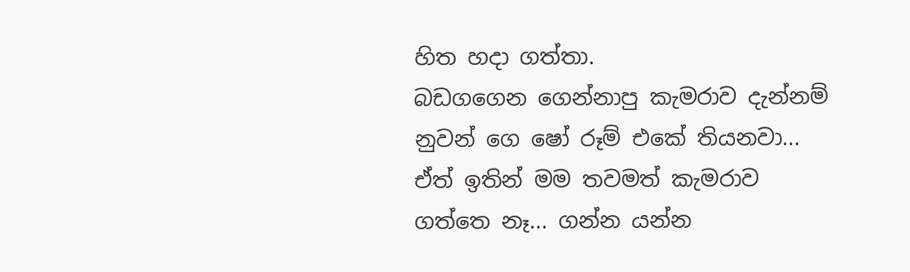හිත හදා ගත්තා.
බඩගගෙන ගෙන්නාපු කැමරාව දැන්නම් නුවන් ගෙ ෂෝ රූම් එකේ තියනවා...
ඒත් ඉතින් මම තවමත් කැමරාව ගත්තෙ නෑ... ගන්න යන්න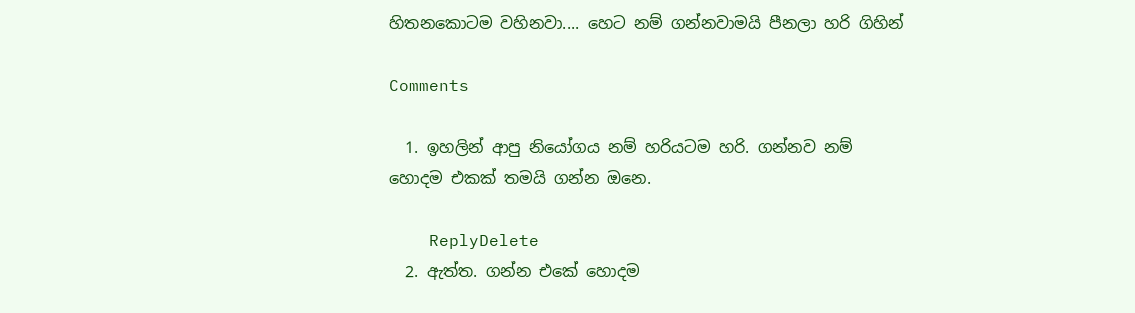හිතනකොටම වහිනවා.... හෙට නම් ගන්නවාමයි පීනලා හරි ගිහින්

Comments

  1. ඉහලින් ආපු නියෝගය නම් හරියටම හරි. ගන්නව නම් හොදම එකක් තමයි ගන්න ඔනෙ.

    ReplyDelete
  2. ඇත්ත. ගන්න එකේ හොදම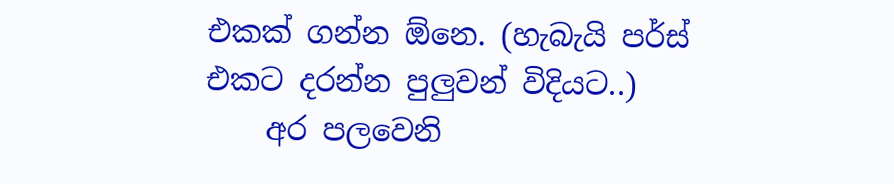එකක් ගන්න ඕනෙ. (හැබැයි පර්ස් එකට දරන්න පුලුවන් විදියට..)
    අර පලවෙනි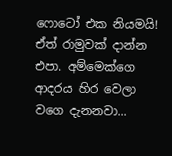ෆොටෝ එක නියමයි! ඒත් රාමුවක් දාන්න එපා. අම්මෙක්ගෙ ආදරය හිර වෙලා වගෙ දැනනවා...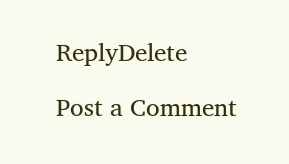ReplyDelete

Post a Comment